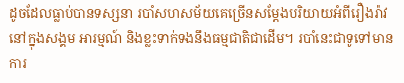ដូចដែលធ្លាប់បានទស្សនា របាំសហសម័យគេច្រើនសម្តែងបរិយាយអំពីរឿងរ៉ាវនៅក្នុងសង្គម អារម្មណ៍ និងខ្លះទាក់ទងនឹងធម្មជាតិជាដើម។ របាំនេះជាទូទៅមានការ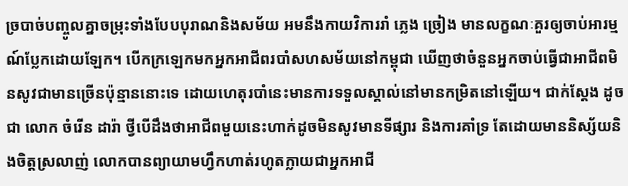ច្របាច់បញ្ចូលគ្នាចម្រុះទាំងបែបបុរាណនិងសម័យ អមនឹងកាយវិការរាំ ភ្លេង ច្រៀង មានលក្ខណៈគួរឲ្យចាប់អារម្មណ៍ប្លែកដោយឡែក។ បើកក្រឡេកមកអ្នកអាជីពរបាំសហសម័យនៅកម្ពុជា ឃើញថាចំនួនអ្នកចាប់ធ្វើជាអាជីពមិនសូវជាមានច្រើនប៉ុន្មាននោះទេ ដោយហេតុរបាំនេះមានការទទួលស្គាល់នៅមានកម្រិតនៅឡើយ។ ជាក់ស្តែង ដូចជា លោក ចំរើន ដារ៉ា ថ្វីបើដឹងថាអាជីពមួយនេះហាក់ដូចមិនសូវមានទីផ្សារ និងការគាំទ្រ តែដោយមាននិស្ស័យនិងចិត្តស្រលាញ់ លោកបានព្យាយាមហ្វឹកហាត់រហូតក្លាយជាអ្នកអាជី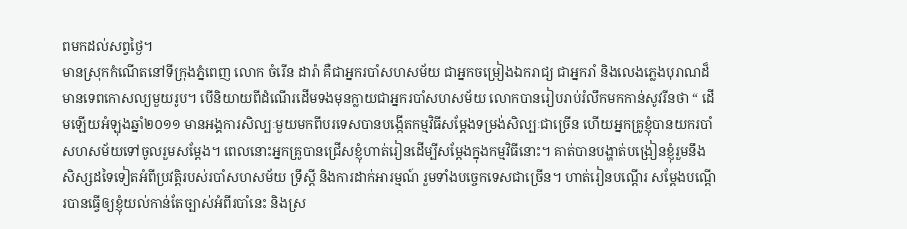ពមកដល់សព្វថ្ងៃ។
មានស្រុកកំណើតនៅទីក្រុងភ្នំពេញ លោក ចំរើន ដារ៉ា គឺជាអ្នករបាំសហសម័យ ជាអ្នកចម្រៀងឯករាជ្យ ជាអ្នករាំ និងលេងភ្លេងបុរាណដ៏មានទេពកោសល្យមួយរូប។ បើនិយាយពីដំណើរដើមទងមុនក្លាយជាអ្នករបាំសហសម័យ លោកបានរៀបរាប់រំលឹកមកកាន់សូវរីនថា “ ដើមឡើយអំឡុងឆ្នាំ២០១១ មានអង្គការសិល្បៈមួយមកពីបរទេសបានបង្កើតកម្មវិធីសម្តែងទម្រង់សិល្បៈជាច្រើន ហើយអ្នកគ្រូខ្ញុំបានយករបាំសហសម័យទៅចូលរួមសម្តែង។ ពេលនោះអ្នកគ្រូបានជ្រើសខ្ញុំហាត់រៀនដើម្បីសម្តែងក្នុងកម្មវិធីនោះ។ គាត់បានបង្ហាត់បង្រៀនខ្ញុំរួមនឹងសិស្សដទៃទៀតអំពីប្រវត្តិរបស់របាំសហសម័យ ទ្រឹស្តី និងការដាក់អារម្មណ៍ រួមទាំងបច្ចេកទេសជាច្រើន។ ហាត់រៀនបណ្តើរ សម្តែងបណ្តើរបានធ្វើឲ្យខ្ញុំយល់កាន់តែច្បាស់អំពីរបាំនេះ និងស្រ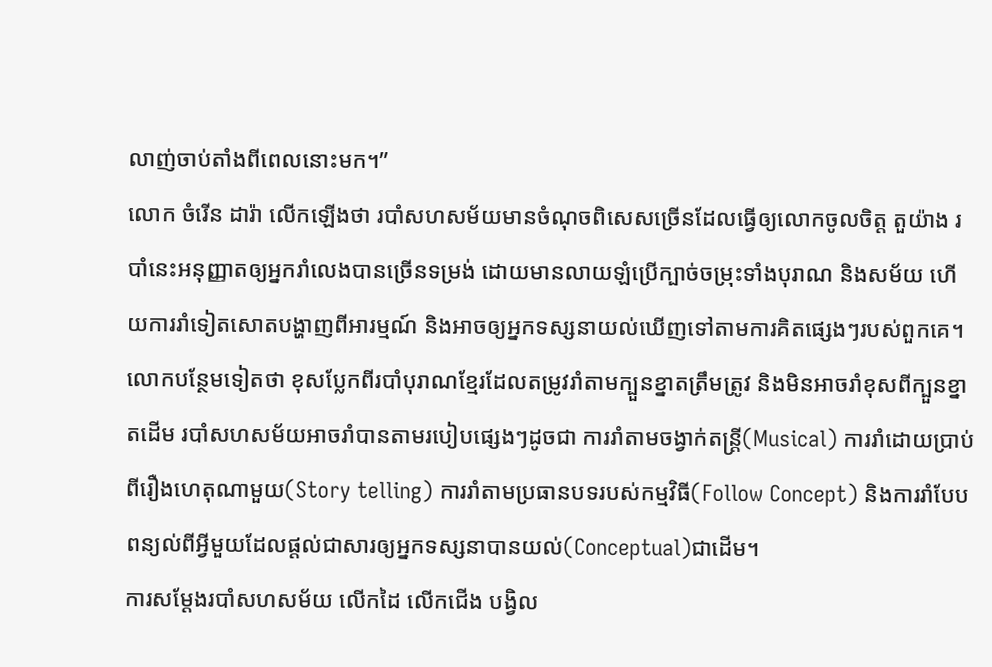លាញ់ចាប់តាំងពីពេលនោះមក។”
លោក ចំរើន ដារ៉ា លើកឡើងថា របាំសហសម័យមានចំណុចពិសេសច្រើនដែលធ្វើឲ្យលោកចូលចិត្ត តួយ៉ាង របាំនេះអនុញ្ញាតឲ្យអ្នករាំលេងបានច្រើនទម្រង់ ដោយមានលាយឡំប្រើក្បាច់ចម្រុះទាំងបុរាណ និងសម័យ ហើយការរាំទៀតសោតបង្ហាញពីអារម្មណ៍ និងអាចឲ្យអ្នកទស្សនាយល់ឃើញទៅតាមការគិតផ្សេងៗរបស់ពួកគេ។ លោកបន្ថែមទៀតថា ខុសប្លែកពីរបាំបុរាណខ្មែរដែលតម្រូវរាំតាមក្បួនខ្នាតត្រឹមត្រូវ និងមិនអាចរាំខុសពីក្បួនខ្នាតដើម របាំសហសម័យអាចរាំបានតាមរបៀបផ្សេងៗដូចជា ការរាំតាមចង្វាក់តន្ត្រី(Musical) ការរាំដោយប្រាប់ពីរឿងហេតុណាមួយ(Story telling) ការរាំតាមប្រធានបទរបស់កម្មវិធី(Follow Concept) និងការរាំបែបពន្យល់ពីអ្វីមួយដែលផ្តល់ជាសារឲ្យអ្នកទស្សនាបានយល់(Conceptual)ជាដើម។
ការសម្តែងរបាំសហសម័យ លើកដៃ លើកជើង បង្វិល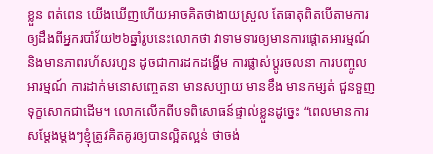ខ្លួន ពត់ពេន យើងឃើញហើយអាចគិតថាងាយស្រួល តែធាតុពិតបើតាមការឲ្យដឹងពីអ្នករបាំវ័យ២៦ឆ្នាំរូបនេះលោកថា វាទាមទារឲ្យមានការផ្តោតអារម្មណ៍ និងមានភាពរហ័សរហួន ដូចជាការដកដង្ហើម ការផ្លាស់ប្តូរចលនា ការបញ្ចូលអារម្មណ៍ ការដាក់មនោសញ្ចេតនា មានសប្បាយ មានខឹង មានកម្សត់ ជួនទួញទុក្ខសោកជាដើម។ លោកលើកពីបទពិសោធន៍ផ្ទាល់ខ្លួនដូច្នេះ “ពេលមានការសម្តែងម្តងៗខ្ញុំត្រូវគិតគូរឲ្យបានល្អិតល្អន់ ថាចង់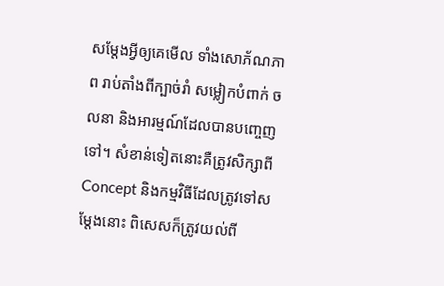សម្តែងអ្វីឲ្យគេមើល ទាំងសោភ័ណភាព រាប់តាំងពីក្បាច់រាំ សម្លៀកបំពាក់ ចលនា និងអារម្មណ៍ដែលបានបញ្ចេញទៅ។ សំខាន់ទៀតនោះគឺត្រូវសិក្សាពី Concept និងកម្មវិធីដែលត្រូវទៅសម្តែងនោះ ពិសេសក៏ត្រូវយល់ពី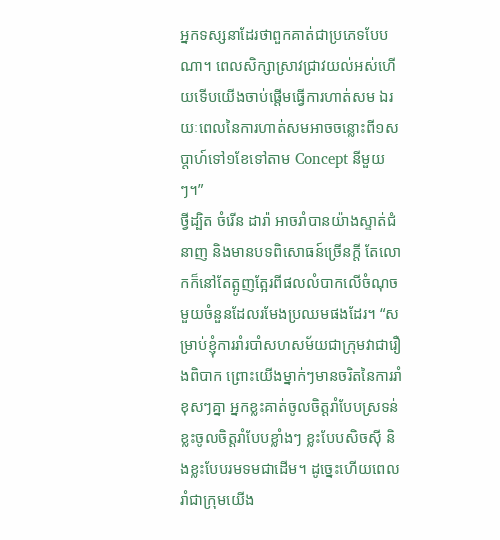អ្នកទស្សនាដែរថាពួកគាត់ជាប្រភេទបែបណា។ ពេលសិក្សាស្រាវជ្រាវយល់អស់ហើយទើបយើងចាប់ផ្តើមធ្វើការហាត់សម ឯរយៈពេលនៃការហាត់សមអាចចន្លោះពី១សប្តាហ៍ទៅ១ខែទៅតាម Concept នីមួយៗ។”
ថ្វីដ្បិត ចំរើន ដារ៉ា អាចរាំបានយ៉ាងស្ទាត់ជំនាញ និងមានបទពិសោធន៍ច្រើនក្តី តែលោកក៏នៅតែត្អូញត្អែរពីផលលំបាកលើចំណុចមួយចំនួនដែលរមែងប្រឈមផងដែរ។ “សម្រាប់ខ្ញុំការរាំរបាំសហសម័យជាក្រុមវាជារឿងពិបាក ព្រោះយើងម្នាក់ៗមានចរិតនៃការរាំខុសៗគ្នា អ្នកខ្លះគាត់ចូលចិត្តរាំបែបស្រទន់ ខ្លះចូលចិត្តរាំបែបខ្លាំងៗ ខ្លះបែបសិចស៊ី និងខ្លះបែបរមទមជាដើម។ ដូច្នេះហើយពេលរាំជាក្រុមយើង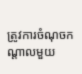ត្រូវការចំណុចកណ្តាលមួយ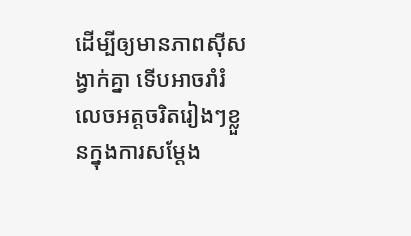ដើម្បីឲ្យមានភាពស៊ីសង្វាក់គ្នា ទើបអាចរាំរំលេចអត្តចរិតរៀងៗខ្លួនក្នុងការសម្តែង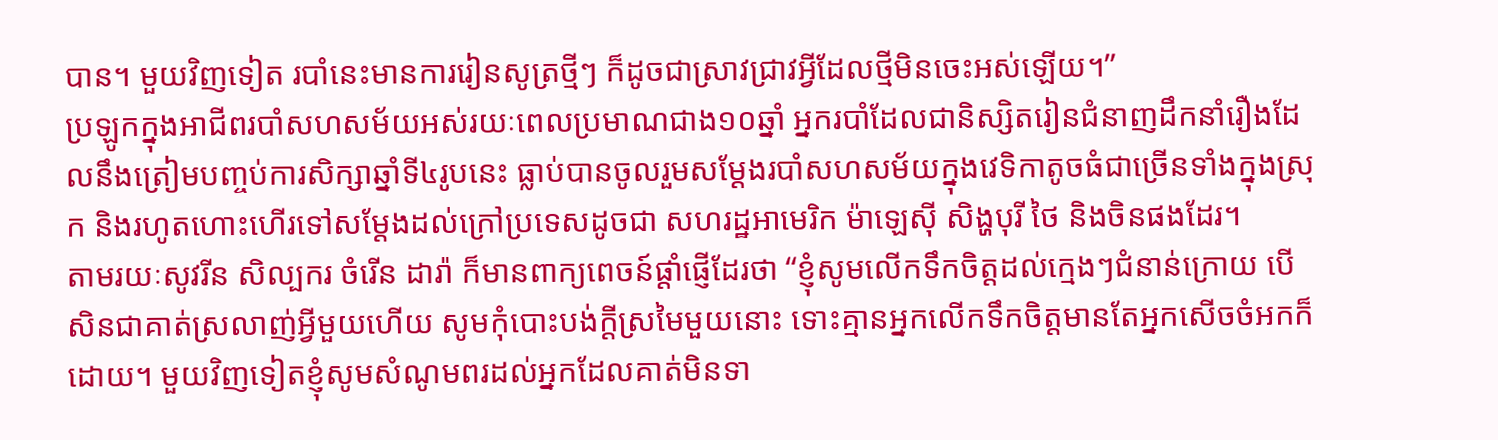បាន។ មួយវិញទៀត របាំនេះមានការរៀនសូត្រថ្មីៗ ក៏ដូចជាស្រាវជ្រាវអ្វីដែលថ្មីមិនចេះអស់ឡើយ។”
ប្រឡូកក្នុងអាជីពរបាំសហសម័យអស់រយៈពេលប្រមាណជាង១០ឆ្នាំ អ្នករបាំដែលជានិស្សិតរៀនជំនាញដឹកនាំរឿងដែលនឹងត្រៀមបញ្ចប់ការសិក្សាឆ្នាំទី៤រូបនេះ ធ្លាប់បានចូលរួមសម្តែងរបាំសហសម័យក្នុងវេទិកាតូចធំជាច្រើនទាំងក្នុងស្រុក និងរហូតហោះហើរទៅសម្តែងដល់ក្រៅប្រទេសដូចជា សហរដ្ឋអាមេរិក ម៉ាឡេស៊ី សិង្ហបុរី ថៃ និងចិនផងដែរ។
តាមរយៈសូវរីន សិល្បករ ចំរើន ដារ៉ា ក៏មានពាក្យពេចន៍ផ្តាំផ្ញើដែរថា “ខ្ញុំសូមលើកទឹកចិត្តដល់ក្មេងៗជំនាន់ក្រោយ បើសិនជាគាត់ស្រលាញ់អ្វីមួយហើយ សូមកុំបោះបង់ក្តីស្រមៃមួយនោះ ទោះគ្មានអ្នកលើកទឹកចិត្តមានតែអ្នកសើចចំអកក៏ដោយ។ មួយវិញទៀតខ្ញុំសូមសំណូមពរដល់អ្នកដែលគាត់មិនទា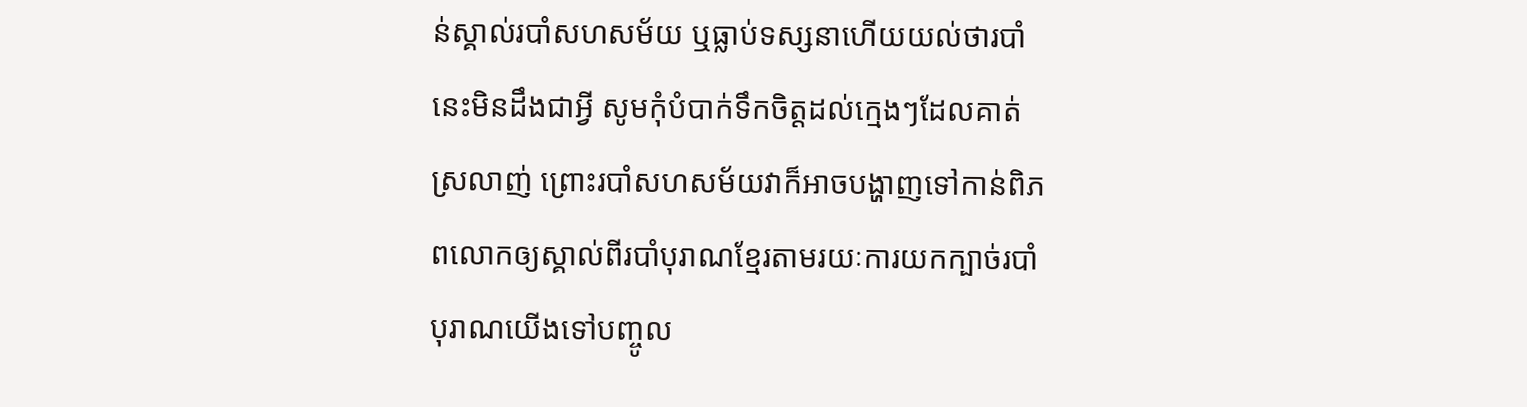ន់ស្គាល់របាំសហសម័យ ឬធ្លាប់ទស្សនាហើយយល់ថារបាំនេះមិនដឹងជាអ្វី សូមកុំបំបាក់ទឹកចិត្តដល់ក្មេងៗដែលគាត់ស្រលាញ់ ព្រោះរបាំសហសម័យវាក៏អាចបង្ហាញទៅកាន់ពិភពលោកឲ្យស្គាល់ពីរបាំបុរាណខ្មែរតាមរយៈការយកក្បាច់របាំបុរាណយើងទៅបញ្ចូល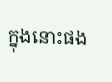ក្នុងនោះផង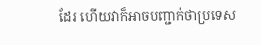ដែរ ហើយវាក៏អាចបញ្ជាក់ថាប្រទេស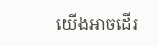យើងអាចដើរ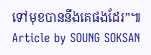ទៅមុខបាននឹងគេផងដែរ”៕
Article by SOUNG SOKSAN